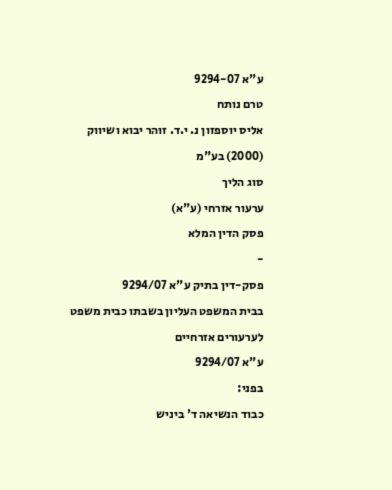ע"א 9294-07
טרם נותח
אליס יוספזון נ. י.ד. זוהר יבוא ושיווק (2000) בע"מ
סוג הליך
ערעור אזרחי (ע"א)
פסק הדין המלא
-
פסק-דין בתיק ע"א 9294/07
בבית המשפט העליון בשבתו כבית משפט לערעורים אזרחיים
ע"א 9294/07
בפני:
כבוד הנשיאה ד' ביניש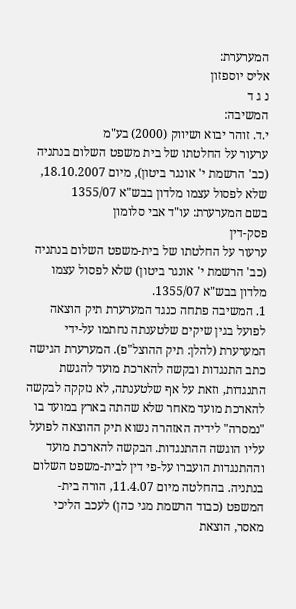המערערת:
אליס יוספזון
נ ג ד
המשיבה:
י.ד. זוהר יבוא ושיווק (2000) בע"מ
ערעור על החלטתו של בית משפט השלום בנתניה
(כב' הרשמת י' אונגר ביטון), מיום 18.10.2007,
שלא לפסול עצמו מלדון בבש"א 1355/07
בשם המערערת: עו"ד אבי סלומון
פסק-דין
ערעור על החלטתו של בית-משפט השלום בנתניה (כב' הרשמת י' אונגר ביטון) שלא לפסול עצמו מלדון בבש"א 1355/07.
1. המשיבה פתחה כנגד המערערת תיק הוצאה לפועל בגין שיקים שלטענתה נחתמו על-ידי המערערת (להלן: תיק ההוצל"פ). המערערת הגישה כתב התנגדות ובקשה להארכת מועד להגשת התנגדות, וזאת על אף שלטענתה, לא נזקקה לבקשה להארכת מועד מאחר שלא שהתה בארץ במועד בו "נמסרה" לידיה האזהרה נשוא תיק ההוצאה לפועל עליו הוגשה ההתנגדות. הבקשה להארכת מועד וההתנגדות הועברו על-פי דין לבית-משפט השלום בנתניה. בהחלטה מיום 11.4.07, הורה בית-המשפט (כבוד הרשמת מגי כהן) לעכב הליכי מאסר, הוצאת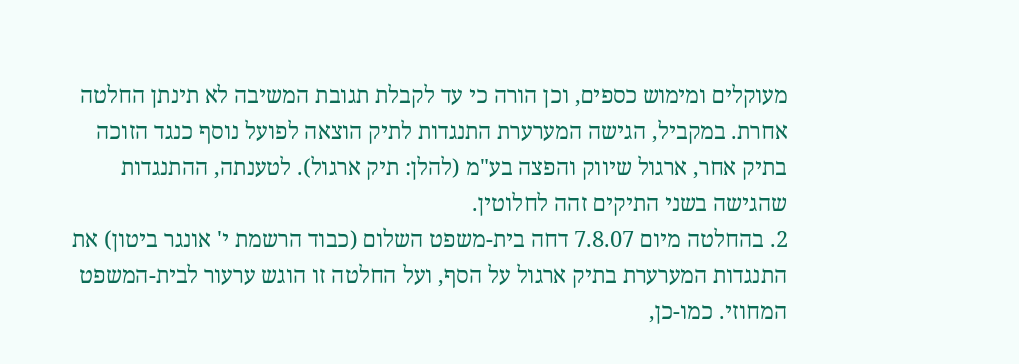מעוקלים ומימוש כספים, וכן הורה כי עד לקבלת תגובת המשיבה לא תינתן החלטה אחרת. במקביל, הגישה המערערת התנגדות לתיק הוצאה לפועל נוסף כנגד הזוכה בתיק אחר, ארגול שיווק והפצה בע"מ (להלן: תיק ארגול). לטענתה, ההתנגדות שהגישה בשני התיקים זהה לחלוטין.
2. בהחלטה מיום 7.8.07 דחה בית-משפט השלום (כבוד הרשמת י' אונגר ביטון) את התנגדות המערערת בתיק ארגול על הסף, ועל החלטה זו הוגש ערעור לבית-המשפט המחוזי. כמו-כן,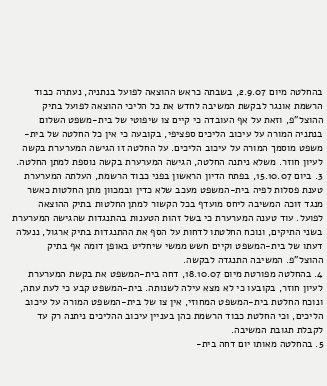בהחלטה מיום 2.9.07, בשבתה כראש ההוצאה לפועל בנתניה, נעתרה כבוד הרשמת אונגר לבקשת המשיבה לחדש את כל הליכי ההוצאה לפועל בתיק ההוצל"פ, וזאת על אף העובדה כי קיים צו שיפוטי של בית-משפט השלום בנתניה המורה על עיכוב הליכים ספציפי, בקובעה כי אין כל החלטה של בית-משפט מוסמך המורה על עיכוב הליכים. על החלטה זו הגישה המערערת בקשה לעיון חוזר. משלא ניתנה החלטה, הגישה המערערת בקשה נוספת למתן החלטה.
3. ביום 15.10.07, בפתח הדיון הראשון בפני כבוד הרשמת, העלתה המערערת טענת פסלות לפיה בית-המשפט מעכב שלא כדין ובמכוון מתן החלטות כאשר מנגד זוכה המשיבה ליחס מועדף בכל הקשור למתן החלטות בתיק ההוצאה לפועל. עוד טענה המערערת כי בשל זהות הטענות בהתנגדות שהגישה המערערת בשני התיקים, ונוכח החלטתו לדחות על הסף את ההתנגדות בתיק ארגול, ננעלה דעתו של בית-המשפט וקיים חשש ממשי שיחליט באופן דומה אף בתיק ההוצל"פ. המשיבה התנגדה לבקשה.
4. בהחלטה מפורטת מיום 18.10.07, דחה בית-המשפט את בקשת המערערת לעיון חוזר, בקובעו כי לא מצא עילה לשנותה. בית-המשפט קבע כי לעת עתה, ונוכח החלטת בית-המשפט המחוזי, אין צו של בית-המשפט המורה על עיכוב הליכים, וכי החלטת כבוד הרשמת כהן בעניין עיכוב ההליכים ניתנה רק עד לקבלת תגובת המשיבה.
5. בהחלטה מאותו יום דחה בית-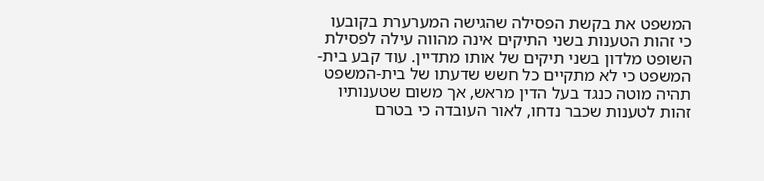המשפט את בקשת הפסילה שהגישה המערערת בקובעו כי זהות הטענות בשני התיקים אינה מהווה עילה לפסילת השופט מלדון בשני תיקים של אותו מתדיין. עוד קבע בית-המשפט כי לא מתקיים כל חשש שדעתו של בית-המשפט תהיה מוטה כנגד בעל הדין מראש, אך משום שטענותיו זהות לטענות שכבר נדחו, לאור העובדה כי בטרם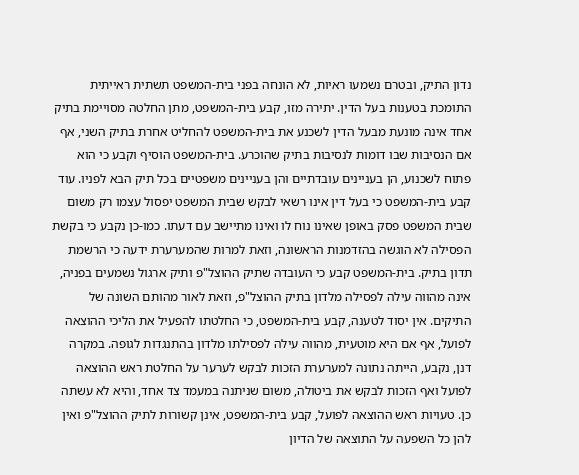נדון התיק, ובטרם נשמעו ראיות, לא הונחה בפני בית-המשפט תשתית ראייתית התומכת בטענות בעל הדין. יתירה מזו, קבע בית-המשפט, מתן החלטה מסויימת בתיק אחד אינה מונעת מבעל הדין לשכנע את בית-המשפט להחליט אחרת בתיק השני, אף אם הנסיבות שבו דומות לנסיבות בתיק שהוכרע. בית-המשפט הוסיף וקבע כי הוא פתוח לשכנוע, הן בעניינים עובדתיים והן בעניינים משפטיים בכל תיק הבא לפניו. עוד קבע בית-המשפט כי בעל דין אינו רשאי לבקש שבית המשפט יפסול עצמו רק משום שבית המשפט פסק באופן שאינו נוח לו ואינו מתיישב עם דעתו. כמו-כן נקבע כי בקשת הפסילה לא הוגשה בהזדמנות הראשונה, וזאת למרות שהמערערת ידעה כי הרשמת תדון בתיק. בית-המשפט קבע כי העובדה שתיק ההוצל"פ ותיק ארגול נשמעים בפניה, אינה מהווה עילה לפסילה מלדון בתיק ההוצל"פ, וזאת לאור מהותם השונה של התיקים. אין יסוד לטענה, קבע בית-המשפט, כי החלטתו להפעיל את הליכי ההוצאה לפועל, אף אם היא מוטעית, מהווה עילה לפסילתו מלדון בהתנגדות לגופה. במקרה דנן, נקבע, הייתה נתונה למערערת הזכות לבקש לערער על החלטת ראש ההוצאה לפועל ואף הזכות לבקש את ביטולה, משום שניתנה במעמד צד אחד, והיא לא עשתה כן. טעויות ראש ההוצאה לפועל, קבע בית-המשפט, אינן קשורות לתיק ההוצל"פ ואין להן כל השפעה על התוצאה של הדיון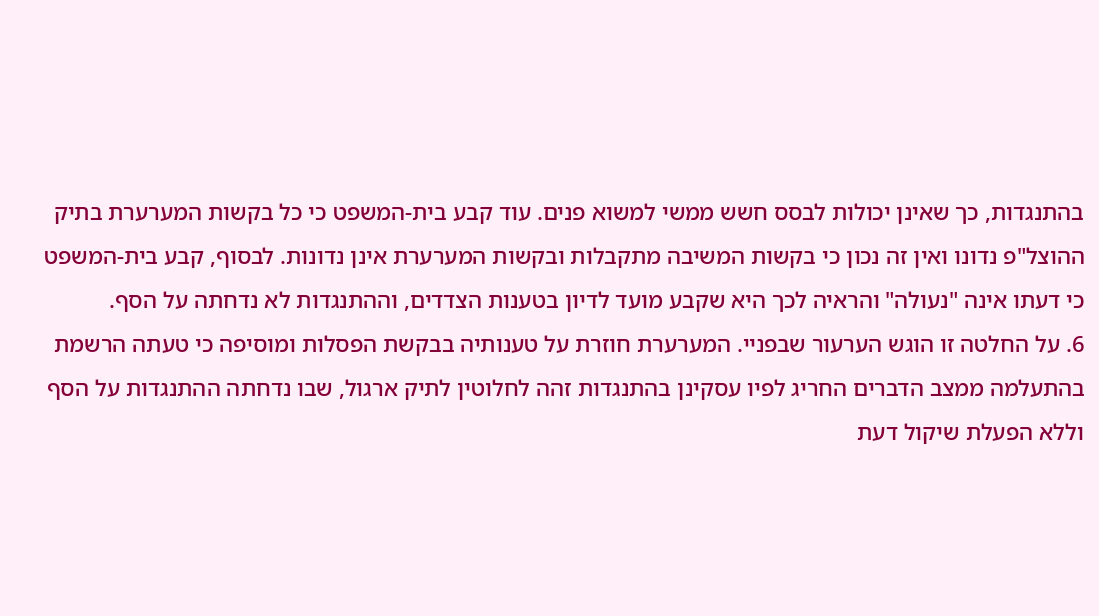בהתנגדות, כך שאינן יכולות לבסס חשש ממשי למשוא פנים. עוד קבע בית-המשפט כי כל בקשות המערערת בתיק ההוצל"פ נדונו ואין זה נכון כי בקשות המשיבה מתקבלות ובקשות המערערת אינן נדונות. לבסוף, קבע בית-המשפט כי דעתו אינה "נעולה" והראיה לכך היא שקבע מועד לדיון בטענות הצדדים, וההתנגדות לא נדחתה על הסף.
6. על החלטה זו הוגש הערעור שבפניי. המערערת חוזרת על טענותיה בבקשת הפסלות ומוסיפה כי טעתה הרשמת בהתעלמה ממצב הדברים החריג לפיו עסקינן בהתנגדות זהה לחלוטין לתיק ארגול, שבו נדחתה ההתנגדות על הסף וללא הפעלת שיקול דעת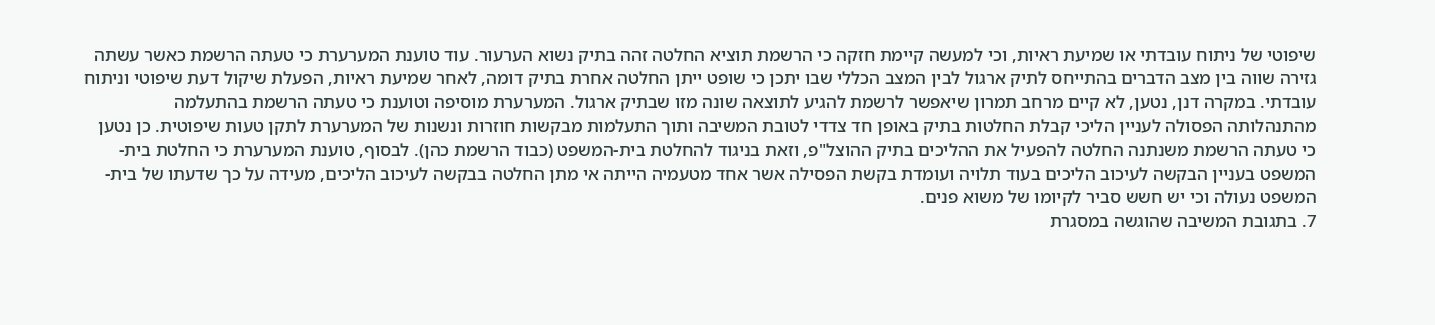שיפוטי של ניתוח עובדתי או שמיעת ראיות, וכי למעשה קיימת חזקה כי הרשמת תוציא החלטה זהה בתיק נשוא הערעור. עוד טוענת המערערת כי טעתה הרשמת כאשר עשתה גזירה שווה בין מצב הדברים בהתייחס לתיק ארגול לבין המצב הכללי שבו יתכן כי שופט ייתן החלטה אחרת בתיק דומה, לאחר שמיעת ראיות, הפעלת שיקול דעת שיפוטי וניתוח עובדתי. במקרה דנן, נטען, לא קיים מרחב תמרון שיאפשר לרשמת להגיע לתוצאה שונה מזו שבתיק ארגול. המערערת מוסיפה וטוענת כי טעתה הרשמת בהתעלמה מהתנהלותה הפסולה לעניין הליכי קבלת החלטות בתיק באופן חד צדדי לטובת המשיבה ותוך התעלמות מבקשות חוזרות ונשנות של המערערת לתקן טעות שיפוטית. כן נטען כי טעתה הרשמת משנתנה החלטה להפעיל את ההליכים בתיק ההוצל"פ, וזאת בניגוד להחלטת בית-המשפט (כבוד הרשמת כהן). לבסוף, טוענת המערערת כי החלטת בית-המשפט בעניין הבקשה לעיכוב הליכים בעוד תלויה ועומדת בקשת הפסילה אשר אחד מטעמיה הייתה אי מתן החלטה בבקשה לעיכוב הליכים, מעידה על כך שדעתו של בית-המשפט נעולה וכי יש חשש סביר לקיומו של משוא פנים.
7. בתגובת המשיבה שהוגשה במסגרת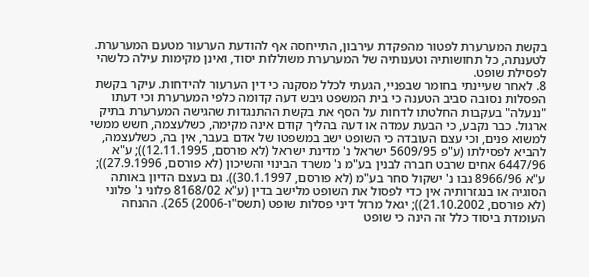בקשת המערערת לפטור מהפקדת עירבון, התייחסה אף להודעת הערעור מטעם המערערת. לטענתה, כל תחושותיה וטענותיה של המערערת משוללות יסוד, ואינן מקימות עילה כלשהי לפסילת שופט.
8. לאחר שעיינתי בחומר שבפניי, הגעתי לכלל מסקנה כי דין הערעור להידחות. עיקר בקשת הפסלות נסובה סביב הטענה כי בית המשפט גיבש דעה קדומה כלפי המערערת וכי דעתו "ננעלה" בעקבות החלטתו לדחות על הסף את בקשת ההתנגדות שהגישה המערערת בתיק ארגול. כבר נקבע, כי הבעת עמדה או דעה בהליך קודם אינה מקימה, כשלעצמה, חשש ממשי למשוא פנים, וכי עצם העובדה כי השופט ישב במשפטו של אדם בעבר, אין בה, כשלעצמה, להביא לפסילתו (ע"פ 5609/95 ישראל נ' מדינת ישראל (לא פורסם, 12.11.1995)); ע"א 6447/96 אחים שרבט חברה לבנין בע"מ נ' משרד הבינוי והשיכון (לא פורסם, 27.9.1996)); ע"א 8966/96 נבו נ' ישקול סחר בע"מ (לא פורסם, 30.1.1997)). גם בעצם הדיון באותה הסוגיה או בנגזרותיה אין כדי לפסול את השופט מלישב בדין (ע"א 8168/02 פלוני נ' פלוני (לא פורסם, 21.10.2002)); יגאל מרזל דיני פסלות שופט (תשס"ו-2006) 265). ההנחה העומדת ביסוד כלל זה הינה כי שופט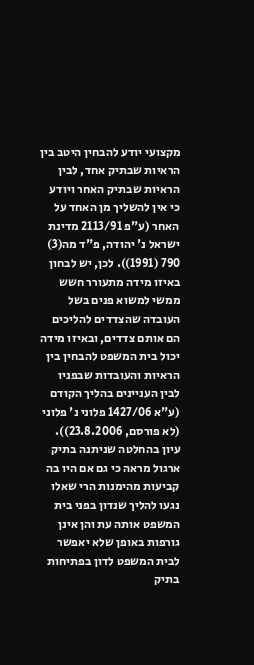מקצועי יודע להבחין היטב בין הראיות שבתיק אחד, לבין הראיות שבתיק האחר ויודע כי אין להשליך מן האחד על האחר (ע"פ 2113/91 מדינת ישראל נ' יהודה, פ"ד מה(3) 790 (1991)). לכן, יש לבחון באיזו מידה מתעורר חשש ממשי למשוא פנים בשל העובדה שהצדדים להליכים הם אותם צדדים, ובאיזו מידה יכול בית המשפט להבחין בין הראיות והעובדות שבפניו לבין העניינים בהליך הקודם (ע"א 1427/06 פלוני נ' פלוני (לא פורסם, 23.8.2006)). עיון בהחלטה שניתנה בתיק ארגול מראה כי גם אם היו בה קביעות מהימנות הרי שאלו נגעו להליך שנדון בפני בית המשפט אותה עת והן אינן גורפות באופן שלא יאפשר לבית המשפט לדון בפתיחות בתיק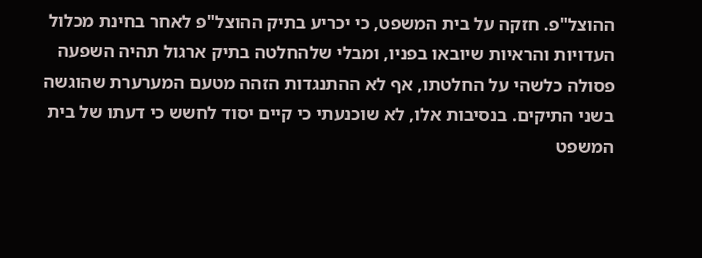ההוצל"פ. חזקה על בית המשפט, כי יכריע בתיק ההוצל"פ לאחר בחינת מכלול העדויות והראיות שיובאו בפניו, ומבלי שלהחלטה בתיק ארגול תהיה השפעה פסולה כלשהי על החלטתו, אף לא ההתנגדות הזהה מטעם המערערת שהוגשה בשני התיקים. בנסיבות אלו, לא שוכנעתי כי קיים יסוד לחשש כי דעתו של בית המשפט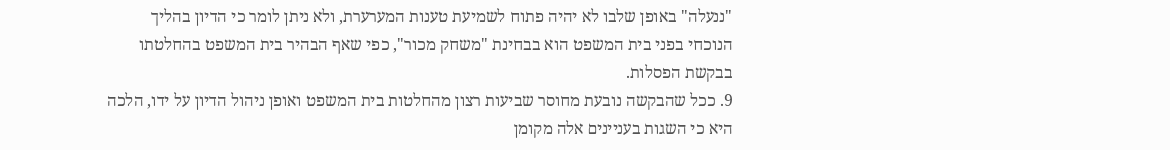"ננעלה" באופן שלבו לא יהיה פתוח לשמיעת טענות המערערת, ולא ניתן לומר כי הדיון בהליך הנוכחי בפני בית המשפט הוא בבחינת "משחק מכור", כפי שאף הבהיר בית המשפט בהחלטתו בבקשת הפסלות.
9. ככל שהבקשה נובעת מחוסר שביעות רצון מהחלטות בית המשפט ואופן ניהול הדיון על ידו, הלכה היא כי השגות בעניינים אלה מקומן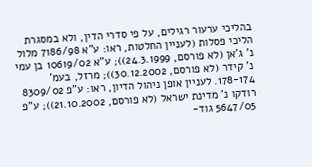בהליכי ערעור רגילים, על פי סדרי הדין, ולא במסגרת הליכי פסלות (לעניין החלטות, ראו: ע"א 7186/98 מלול נ' ג'אן (לא פורסם, 24.3.1999)); ע"א 10619/02 בן עמי נ' קידר (לא פורסם, 30.12.2002)); מרזל, בעמ' 178-174. לעניין אופן ניהול הדיון, ראו: ע"פ 8309/02 רודקו נ' מדינת ישראל (לא פורסם, 21.10.2002)); ע"פ 5647/05 גוד-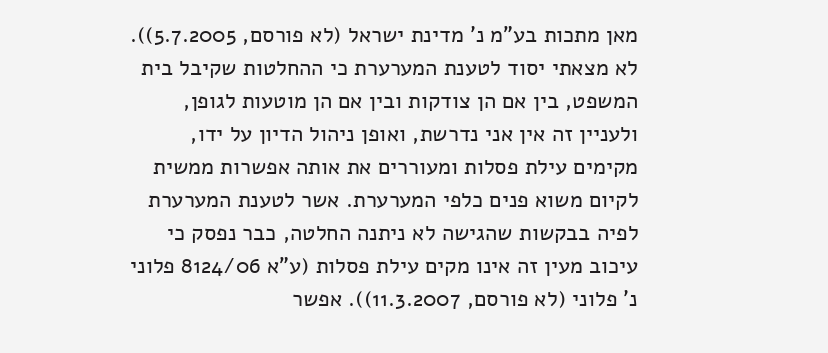מאן מתכות בע"מ נ' מדינת ישראל (לא פורסם, 5.7.2005)). לא מצאתי יסוד לטענת המערערת כי ההחלטות שקיבל בית המשפט, בין אם הן צודקות ובין אם הן מוטעות לגופן, ולעניין זה אין אני נדרשת, ואופן ניהול הדיון על ידו, מקימים עילת פסלות ומעוררים את אותה אפשרות ממשית לקיום משוא פנים כלפי המערערת. אשר לטענת המערערת לפיה בבקשות שהגישה לא ניתנה החלטה, כבר נפסק כי עיכוב מעין זה אינו מקים עילת פסלות (ע"א 8124/06 פלוני נ' פלוני (לא פורסם, 11.3.2007)). אפשר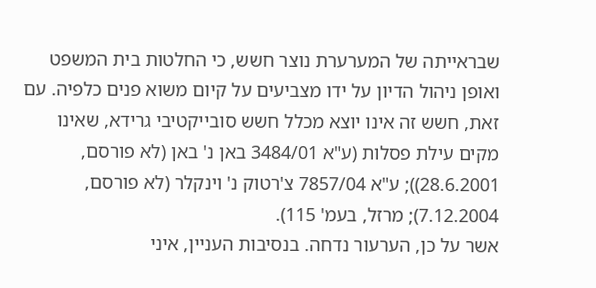שבראייתה של המערערת נוצר חשש, כי החלטות בית המשפט ואופן ניהול הדיון על ידו מצביעים על קיום משוא פנים כלפיה. עם זאת, חשש זה אינו יוצא מכלל חשש סובייקטיבי גרידא, שאינו מקים עילת פסלות (ע"א 3484/01 באן נ' באן (לא פורסם, 28.6.2001)); ע"א 7857/04 צ'רטוק נ' וינקלר (לא פורסם, 7.12.2004); מרזל, בעמ' 115).
אשר על כן, הערעור נדחה. בנסיבות העניין, איני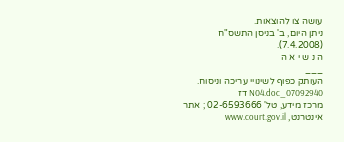עושה צו להוצאות.
ניתן היום, ב' בניסן התשס"ח (7.4.2008).
ה נ ש י א ה
___
העותק כפוף לשינויי עריכה וניסוח. 07092940_N04.doc דז
מרכז מידע, טל' 02-6593666 ; אתר אינטרנט, www.court.gov.il